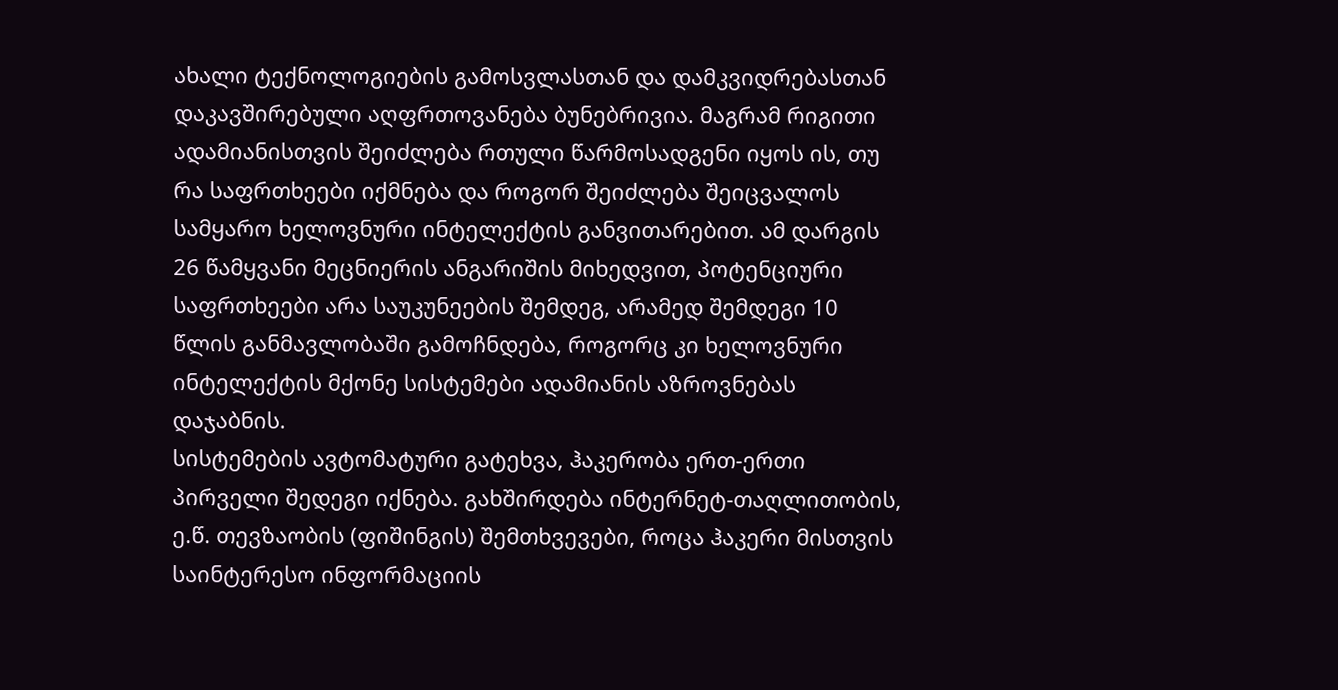ახალი ტექნოლოგიების გამოსვლასთან და დამკვიდრებასთან დაკავშირებული აღფრთოვანება ბუნებრივია. მაგრამ რიგითი ადამიანისთვის შეიძლება რთული წარმოსადგენი იყოს ის, თუ რა საფრთხეები იქმნება და როგორ შეიძლება შეიცვალოს სამყარო ხელოვნური ინტელექტის განვითარებით. ამ დარგის 26 წამყვანი მეცნიერის ანგარიშის მიხედვით, პოტენციური საფრთხეები არა საუკუნეების შემდეგ, არამედ შემდეგი 10 წლის განმავლობაში გამოჩნდება, როგორც კი ხელოვნური ინტელექტის მქონე სისტემები ადამიანის აზროვნებას დაჯაბნის.
სისტემების ავტომატური გატეხვა, ჰაკერობა ერთ-ერთი პირველი შედეგი იქნება. გახშირდება ინტერნეტ-თაღლითობის, ე.წ. თევზაობის (ფიშინგის) შემთხვევები, როცა ჰაკერი მისთვის საინტერესო ინფორმაციის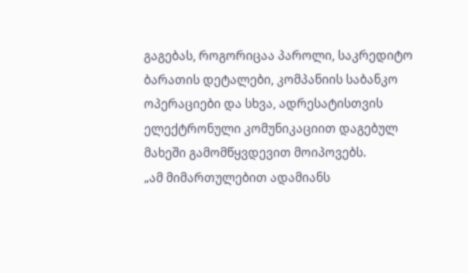გაგებას, როგორიცაა პაროლი, საკრედიტო ბარათის დეტალები, კომპანიის საბანკო ოპერაციები და სხვა, ადრესატისთვის ელექტრონული კომუნიკაციით დაგებულ მახეში გამომწყვდევით მოიპოვებს.
„ამ მიმართულებით ადამიანს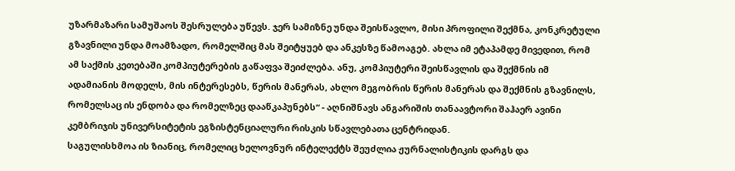უზარმაზარი სამუშაოს შესრულება უწევს. ჯერ სამიზნე უნდა შეისწავლო, მისი პროფილი შექმნა, კონკრეტული გზავნილი უნდა მოამზადო, რომელშიც მას შეიტყუებ და ანკესზე წამოაგებ. ახლა იმ ეტაპამდე მივედით, რომ ამ საქმის კეთებაში კომპიუტერების გაწაფვა შეიძლება. ანუ, კომპიუტერი შეისწავლის და შექმნის იმ ადამიანის მოდელს, მის ინტერესებს, წერის მანერას, ახლო მეგობრის წერის მანერას და შექმნის გზავნილს, რომელსაც ის ენდობა და რომელზეც დააწკაპუნებს“ - აღნიშნავს ანგარიშის თანაავტორი შაჰაერ ავინი კემბრიჯის უნივერსიტეტის ეგზისტენციალური რისკის სწავლებათა ცენტრიდან.
საგულისხმოა ის ზიანიც, რომელიც ხელოვნურ ინტელექტს შეუძლია ჟურნალისტიკის დარგს და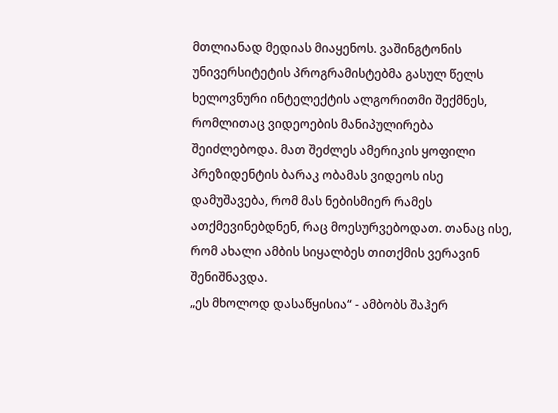მთლიანად მედიას მიაყენოს. ვაშინგტონის უნივერსიტეტის პროგრამისტებმა გასულ წელს ხელოვნური ინტელექტის ალგორითმი შექმნეს, რომლითაც ვიდეოების მანიპულირება შეიძლებოდა. მათ შეძლეს ამერიკის ყოფილი პრეზიდენტის ბარაკ ობამას ვიდეოს ისე დამუშავება, რომ მას ნებისმიერ რამეს ათქმევინებდნენ, რაც მოესურვებოდათ. თანაც ისე, რომ ახალი ამბის სიყალბეს თითქმის ვერავინ შენიშნავდა.
„ეს მხოლოდ დასაწყისია“ - ამბობს შაჰერ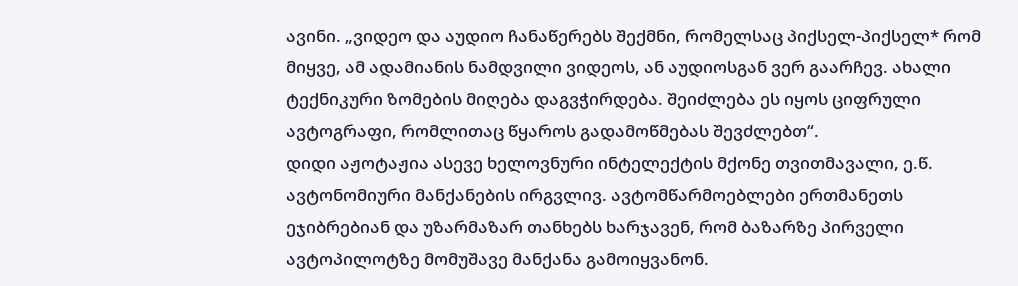ავინი. „ვიდეო და აუდიო ჩანაწერებს შექმნი, რომელსაც პიქსელ-პიქსელ* რომ მიყვე, ამ ადამიანის ნამდვილი ვიდეოს, ან აუდიოსგან ვერ გაარჩევ. ახალი ტექნიკური ზომების მიღება დაგვჭირდება. შეიძლება ეს იყოს ციფრული ავტოგრაფი, რომლითაც წყაროს გადამოწმებას შევძლებთ“.
დიდი აჟოტაჟია ასევე ხელოვნური ინტელექტის მქონე თვითმავალი, ე.წ. ავტონომიური მანქანების ირგვლივ. ავტომწარმოებლები ერთმანეთს ეჯიბრებიან და უზარმაზარ თანხებს ხარჯავენ, რომ ბაზარზე პირველი ავტოპილოტზე მომუშავე მანქანა გამოიყვანონ.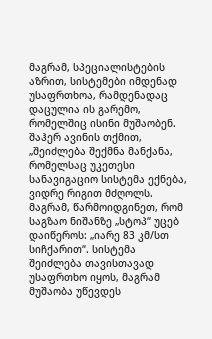მაგრამ, სპეციალისტების აზრით, სისტემები იმდენად უსაფრთხოა, რამდენადაც დაცულია ის გარემო, რომელშიც ისინი მუშაობენ.
შაჰერ ავინის თქმით, „შეიძლება შექმნა მანქანა, რომელსაც უკეთესი სანავიგაციო სისტემა ექნება, ვიდრე რიგით მძღოლს. მაგრამ, წარმოიდგინეთ, რომ საგზაო ნიშანზე „სტოპ“ უცებ დაიწეროს: „იარე 83 კმ/სთ სიჩქარით“. სისტემა შეიძლება თავისთავად უსაფრთხო იყოს, მაგრამ მუშაობა უწევდეს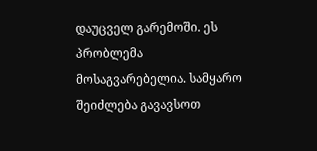დაუცველ გარემოში. ეს პრობლემა მოსაგვარებელია. სამყარო შეიძლება გავავსოთ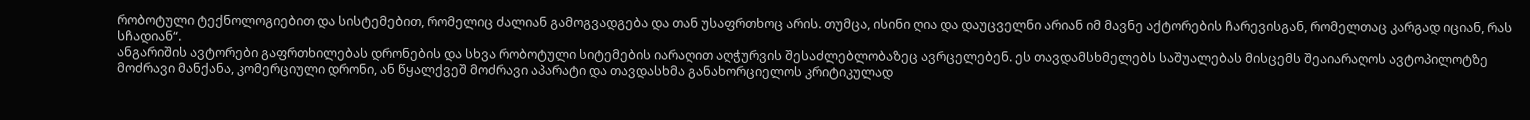რობოტული ტექნოლოგიებით და სისტემებით, რომელიც ძალიან გამოგვადგება და თან უსაფრთხოც არის. თუმცა, ისინი ღია და დაუცველნი არიან იმ მავნე აქტორების ჩარევისგან, რომელთაც კარგად იციან, რას სჩადიან“.
ანგარიშის ავტორები გაფრთხილებას დრონების და სხვა რობოტული სიტემების იარაღით აღჭურვის შესაძლებლობაზეც ავრცელებენ. ეს თავდამსხმელებს საშუალებას მისცემს შეაიარაღოს ავტოპილოტზე მოძრავი მანქანა, კომერციული დრონი, ან წყალქვეშ მოძრავი აპარატი და თავდასხმა განახორციელოს კრიტიკულად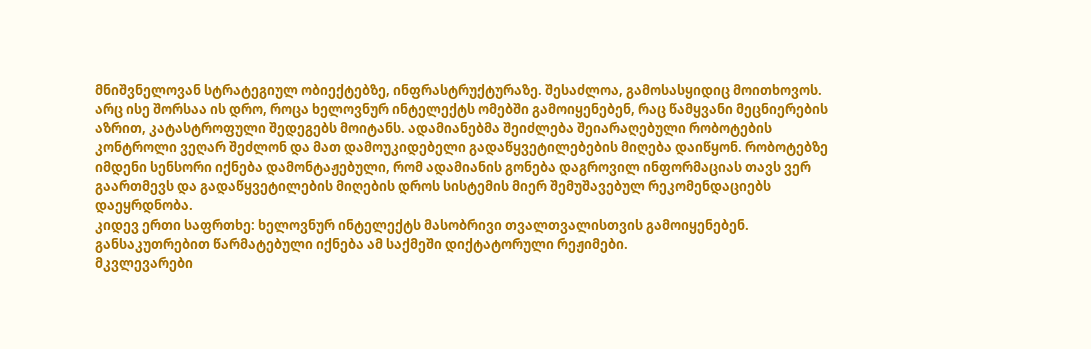მნიშვნელოვან სტრატეგიულ ობიექტებზე, ინფრასტრუქტურაზე. შესაძლოა, გამოსასყიდიც მოითხოვოს.
არც ისე შორსაა ის დრო, როცა ხელოვნურ ინტელექტს ომებში გამოიყენებენ, რაც წამყვანი მეცნიერების აზრით, კატასტროფული შედეგებს მოიტანს. ადამიანებმა შეიძლება შეიარაღებული რობოტების კონტროლი ვეღარ შეძლონ და მათ დამოუკიდებელი გადაწყვეტილებების მიღება დაიწყონ. რობოტებზე იმდენი სენსორი იქნება დამონტაჟებული, რომ ადამიანის გონება დაგროვილ ინფორმაციას თავს ვერ გაართმევს და გადაწყვეტილების მიღების დროს სისტემის მიერ შემუშავებულ რეკომენდაციებს დაეყრდნობა.
კიდევ ერთი საფრთხე: ხელოვნურ ინტელექტს მასობრივი თვალთვალისთვის გამოიყენებენ. განსაკუთრებით წარმატებული იქნება ამ საქმეში დიქტატორული რეჟიმები.
მკვლევარები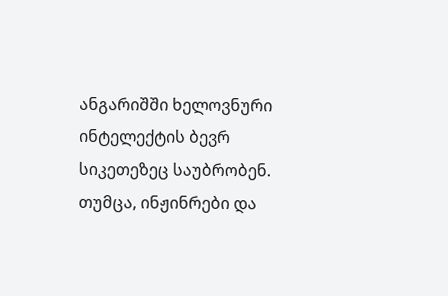ანგარიშში ხელოვნური ინტელექტის ბევრ სიკეთეზეც საუბრობენ. თუმცა, ინჟინრები და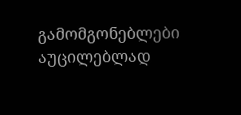გამომგონებლები აუცილებლად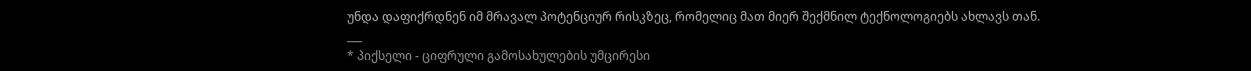უნდა დაფიქრდნენ იმ მრავალ პოტენციურ რისკზეც, რომელიც მათ მიერ შექმნილ ტექნოლოგიებს ახლავს თან.
___
* პიქსელი - ციფრული გამოსახულების უმცირესი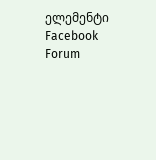ელემენტი
Facebook Forum